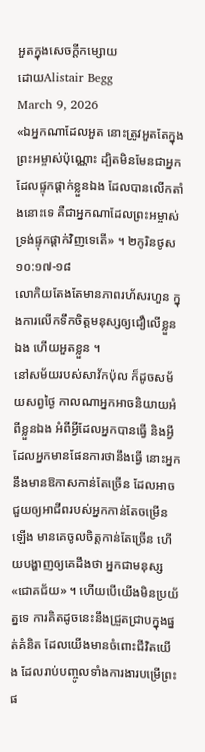អួតក្នុងសេចក្តីកម្សោយ
ដោយAlistair Begg
March 9, 2026
«ឯអ្នកណាដែលអួត នោះត្រូវអួតតែក្នុងព្រះអម្ចាស់ប៉ុណ្ណោះ ដ្បិតមិនមែនជាអ្នកដែលផ្ទុកផ្ដាក់ខ្លួនឯង ដែលបានលើកតាំងនោះទេ គឺជាអ្នកណាដែលព្រះអម្ចាស់ទ្រង់ផ្ទុកផ្ដាក់វិញទេតើ» ។ ២កូរិនថូស ១០:១៧-១៨
លោកិយតែងតែមានភាពរហ័សរហួន ក្នុងការលើកទឹកចិត្តមនុស្សឲ្យជឿលើខ្លួនឯង ហើយអួតខ្លួន ។
នៅសម័យរបស់សាវ័កប៉ុល ក៏ដូចសម័យសព្វថ្ងៃ កាលណាអ្នកអាចនិយាយអំពីខ្លួនឯង អំពីអ្វីដែលអ្នកបានធ្វើ និងអ្វីដែលអ្នកមានផែនការថានឹងធ្វើ នោះអ្នកនឹងមានឱកាសកាន់តែច្រើន ដែលអាចជួយឲ្យអាជីពរបស់អ្នកកាន់តែចម្រើនឡើង មានគេចូលចិត្តកាន់តែច្រើន ហើយបង្ហាញឲ្យគេដឹងថា អ្នកជាមនុស្ស «ជោគជ័យ» ។ ហើយបើយើងមិនប្រយ័ត្នទេ ការគិតដូចនេះនឹងជ្រួតជ្រាបក្នុងផ្នត់គំនិត ដែលយើងមានចំពោះជីវិតយើង ដែលរាប់បញ្ចូលទាំងការងារបម្រើព្រះផ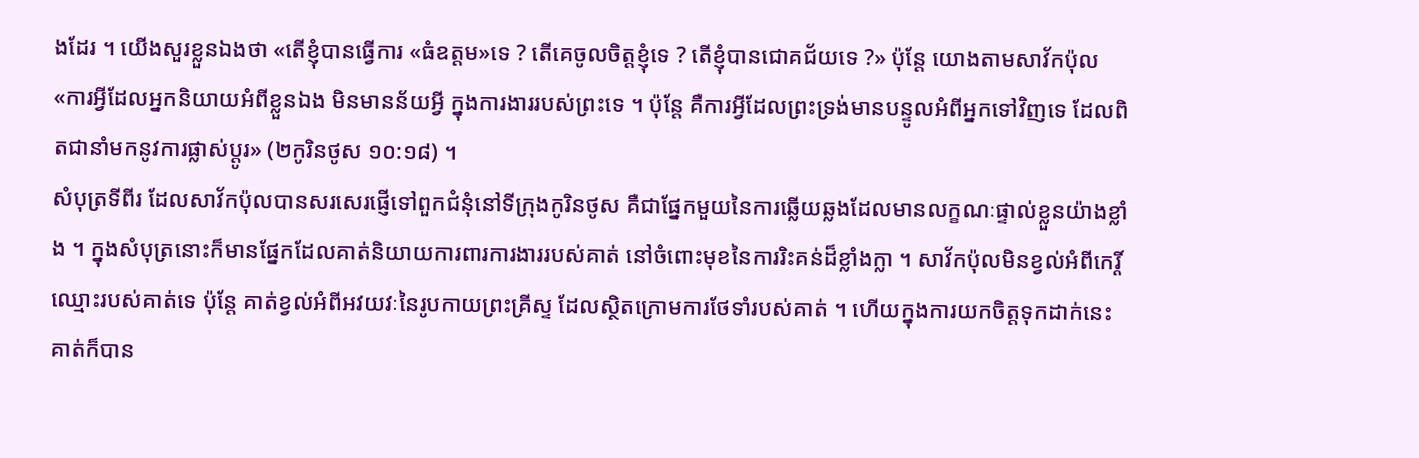ងដែរ ។ យើងសួរខ្លួនឯងថា «តើខ្ញុំបានធ្វើការ «ធំឧត្តម»ទេ ? តើគេចូលចិត្តខ្ញុំទេ ? តើខ្ញុំបានជោគជ័យទេ ?» ប៉ុន្តែ យោងតាមសាវ័កប៉ុល «ការអ្វីដែលអ្នកនិយាយអំពីខ្លួនឯង មិនមានន័យអ្វី ក្នុងការងាររបស់ព្រះទេ ។ ប៉ុន្តែ គឺការអ្វីដែលព្រះទ្រង់មានបន្ទូលអំពីអ្នកទៅវិញទេ ដែលពិតជានាំមកនូវការផ្លាស់ប្តូរ» (២កូរិនថូស ១០:១៨) ។
សំបុត្រទីពីរ ដែលសាវ័កប៉ុលបានសរសេរផ្ញើទៅពួកជំនុំនៅទីក្រុងកូរិនថូស គឺជាផ្នែកមួយនៃការឆ្លើយឆ្លងដែលមានលក្ខណៈផ្ទាល់ខ្លួនយ៉ាងខ្លាំង ។ ក្នុងសំបុត្រនោះក៏មានផ្នែកដែលគាត់និយាយការពារការងាររបស់គាត់ នៅចំពោះមុខនៃការរិះគន់ដ៏ខ្លាំងក្លា ។ សាវ័កប៉ុលមិនខ្វល់អំពីកេរ្តិ៍ឈ្មោះរបស់គាត់ទេ ប៉ុន្តែ គាត់ខ្វល់អំពីអវយវៈនៃរូបកាយព្រះគ្រីស្ទ ដែលស្ថិតក្រោមការថែទាំរបស់គាត់ ។ ហើយក្នុងការយកចិត្តទុកដាក់នេះ គាត់ក៏បាន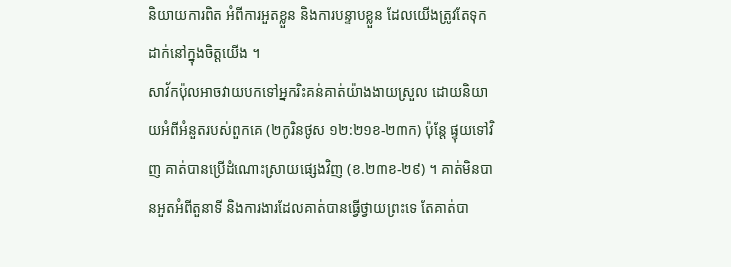និយាយការពិត អំពីការអួតខ្លួន និងការបន្ទាបខ្លួន ដែលយើងត្រូវតែទុកដាក់នៅក្នុងចិត្តយើង ។
សាវ័កប៉ុលអាចវាយបកទៅអ្នករិះគន់គាត់យ៉ាងងាយស្រួល ដោយនិយាយអំពីអំនួតរបស់ពួកគេ (២កូរិនថូស ១២:២១ខ-២៣ក) ប៉ុន្តែ ផ្ទុយទៅវិញ គាត់បានប្រើដំណោះស្រាយផ្សេងវិញ (ខ.២៣ខ-២៩) ។ គាត់មិនបានអួតអំពីតួនាទី និងការងារដែលគាត់បានធ្វើថ្វាយព្រះទេ តែគាត់បា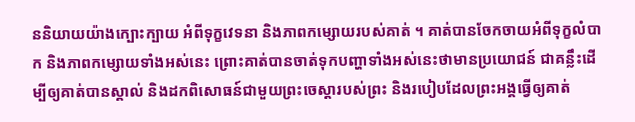ននិយាយយ៉ាងក្បោះក្បាយ អំពីទុក្ខវេទនា និងភាពកម្សោយរបស់គាត់ ។ គាត់បានចែកចាយអំពីទុក្ខលំបាក និងភាពកម្សោយទាំងអស់នេះ ព្រោះគាត់បានចាត់ទុកបញ្ហាទាំងអស់នេះថាមានប្រយោជន៍ ជាគន្លឹះដើម្បីឲ្យគាត់បានស្គាល់ និងដកពិសោធន៍ជាមួយព្រះចេស្តារបស់ព្រះ និងរបៀបដែលព្រះអង្គធ្វើឲ្យគាត់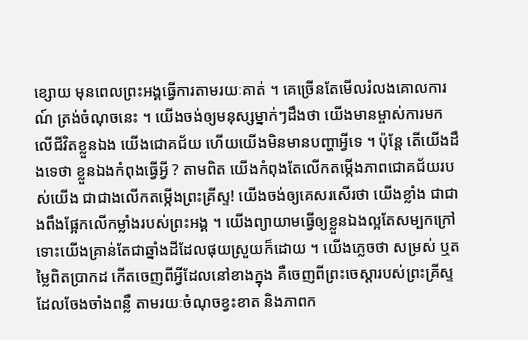ខ្សោយ មុនពេលព្រះអង្គធ្វើការតាមរយៈគាត់ ។ គេច្រើនតែមើលរំលងគោលការណ៍ ត្រង់ចំណុចនេះ ។ យើងចង់ឲ្យមនុស្សម្នាក់ៗដឹងថា យើងមានម្ចាស់ការមកលើជីវិតខ្លួនឯង យើងជោគជ័យ ហើយយើងមិនមានបញ្ហាអ្វីទេ ។ ប៉ុន្តែ តើយើងដឹងទេថា ខ្លួនឯងកំពុងធ្វើអ្វី ? តាមពិត យើងកំពុងតែលើកតម្កើងភាពជោគជ័យរបស់យើង ជាជាងលើកតម្កើងព្រះគ្រីស្ទ! យើងចង់ឲ្យគេសរសើរថា យើងខ្លាំង ជាជាងពឹងផ្អែកលើកម្លាំងរបស់ព្រះអង្គ ។ យើងព្យាយាមធ្វើឲ្យខ្លួនឯងល្អតែសម្បកក្រៅ ទោះយើងគ្រាន់តែជាឆ្នាំងដីដែលផុយស្រួយក៏ដោយ ។ យើងភ្លេចថា សម្រស់ ឬតម្លៃពិតប្រាកដ កើតចេញពីអ្វីដែលនៅខាងក្នុង គឺចេញពីព្រះចេស្តារបស់ព្រះគ្រីស្ទ ដែលចែងចាំងពន្លឺ តាមរយៈចំណុចខ្វះខាត និងភាពក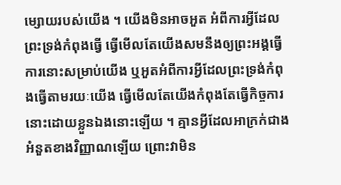ម្សោយរបស់យើង ។ យើងមិនអាចអួត អំពីការអ្វីដែលព្រះទ្រង់កំពុងធ្វើ ធ្វើមើលតែយើងសមនឹងឲ្យព្រះអង្គធ្វើការនោះសម្រាប់យើង ឬអួតអំពីការអ្វីដែលព្រះទ្រង់កំពុងធ្វើតាមរយៈយើង ធ្វើមើលតែយើងកំពុងតែធ្វើកិច្ចការនោះដោយខ្លួនឯងនោះឡើយ ។ គ្មានអ្វីដែលអាក្រក់ជាងអំនួតខាងវិញ្ញាណឡើយ ព្រោះវាមិន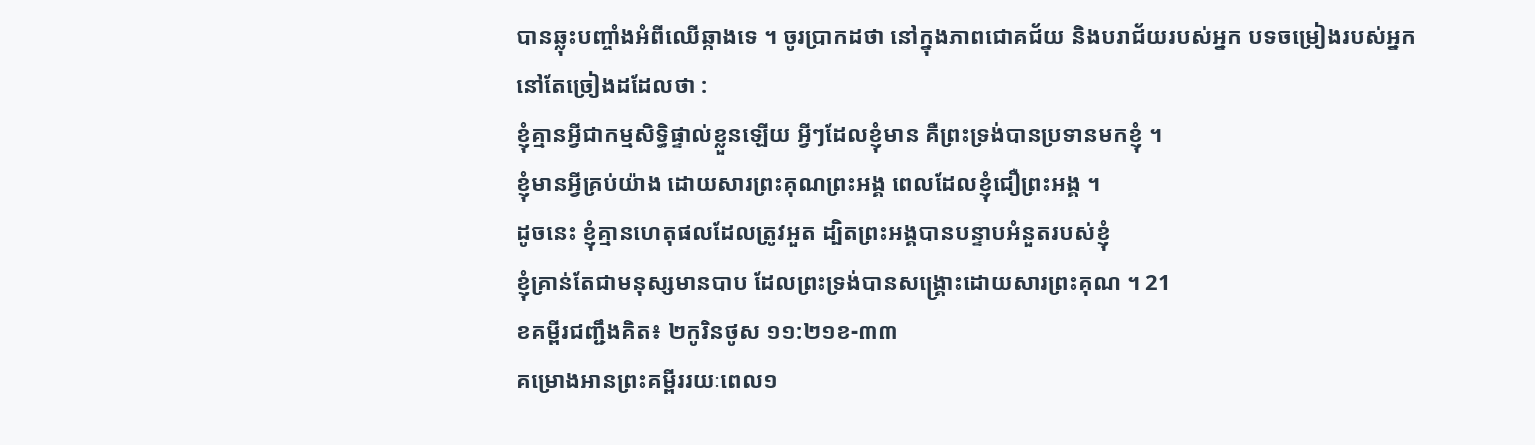បានឆ្លុះបញ្ចាំងអំពីឈើឆ្កាងទេ ។ ចូរប្រាកដថា នៅក្នុងភាពជោគជ័យ និងបរាជ័យរបស់អ្នក បទចម្រៀងរបស់អ្នកនៅតែច្រៀងដដែលថា :
ខ្ញុំគ្មានអ្វីជាកម្មសិទ្ធិផ្ទាល់ខ្លួនឡើយ អ្វីៗដែលខ្ញុំមាន គឺព្រះទ្រង់បានប្រទានមកខ្ញុំ ។
ខ្ញុំមានអ្វីគ្រប់យ៉ាង ដោយសារព្រះគុណព្រះអង្គ ពេលដែលខ្ញុំជឿព្រះអង្គ ។
ដូចនេះ ខ្ញុំគ្មានហេតុផលដែលត្រូវអួត ដ្បិតព្រះអង្គបានបន្ទាបអំនួតរបស់ខ្ញុំ
ខ្ញុំគ្រាន់តែជាមនុស្សមានបាប ដែលព្រះទ្រង់បានសង្គ្រោះដោយសារព្រះគុណ ។ 21
ខគម្ពីរជញ្ជឹងគិត៖ ២កូរិនថូស ១១:២១ខ-៣៣
គម្រោងអានព្រះគម្ពីររយៈពេល១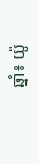ឆ្នាំ៖ យ៉ូ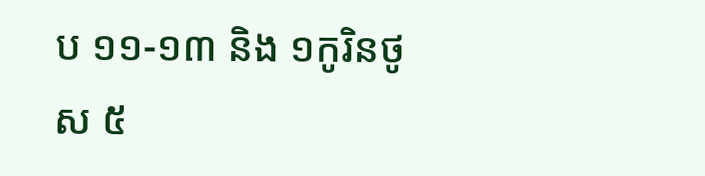ប ១១-១៣ និង ១កូរិនថូស ៥